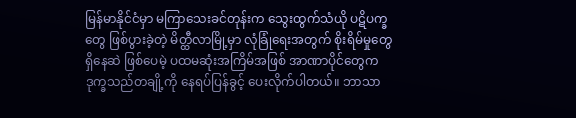မြန်မာနိုင်ငံမှာ မကြာသေးခင်တုန်းက သွေးထွက်သံယို ပဋိပက္ခတွေ ဖြစ်ပွားခဲ့တဲ့ မိတ္ထီလာမြို့မှာ လုံခြုံရေးအတွက် စိုးရိမ်မှုတွေ ရှိနေဆဲ ဖြစ်ပေမဲ့ ပထမဆုံးအကြိမ်အဖြစ် အာဏာပိုင်တွေက ဒုက္ခသည်တချို့ကို နေရပ်ပြန်ခွင့် ပေးလိုက်ပါတယ်။ ဘာသာ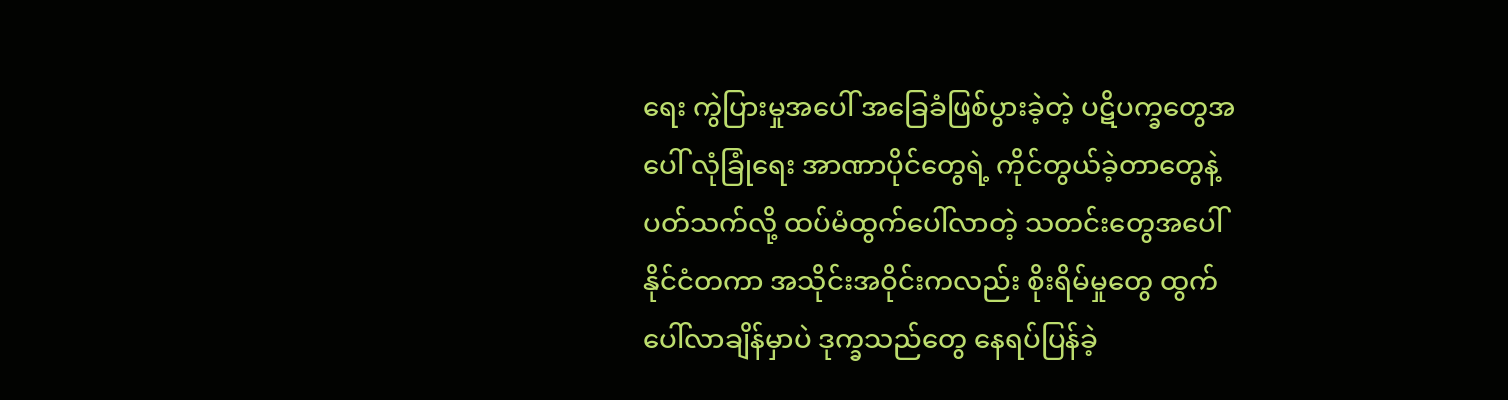ရေး ကွဲပြားမှုအပေါ် အခြေခံဖြစ်ပွားခဲ့တဲ့ ပဋိပက္ခတွေအပေါ် လုံခြုံရေး အာဏာပိုင်တွေရဲ့ ကိုင်တွယ်ခဲ့တာတွေနဲ့ ပတ်သက်လို့ ထပ်မံထွက်ပေါ်လာတဲ့ သတင်းတွေအပေါ် နိုင်ငံတကာ အသိုင်းအဝိုင်းကလည်း စိုးရိမ်မှုတွေ ထွက်ပေါ်လာချိန်မှာပဲ ဒုက္ခသည်တွေ နေရပ်ပြန်ခဲ့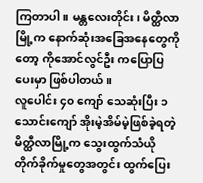ကြတာပါ။ မန္တလေးတိုင်း၊ မိတ္ထီလာမြို့က နောက်ဆုံးအခြေအနေတွေကိုတော့ ကိုအောင်လွင်ဦး ကပြောပြပေးမှာ ဖြစ်ပါတယ်။
လူပေါင်း ၄၀ ကျော် သေဆုံးပြီး ၁ သောင်းကျော် အိုးမဲ့အိမ်မဲ့ဖြစ်ခဲ့ရတဲ့ မိတ္ထီလာမြို့က သွေးထွက်သံယို တိုက်ခိုက်မှုတွေအတွင်း ထွက်ပြေး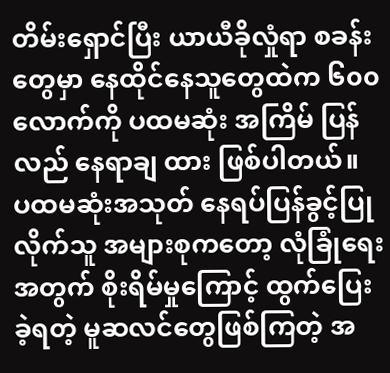တိမ်းရှောင်ပြီး ယာယီခိုလှုံရာ စခန်းတွေမှာ နေထိုင်နေသူတွေထဲက ၆၀၀ လောက်ကို ပထမဆုံး အကြိမ် ပြန်လည် နေရာချ ထား ဖြစ်ပါတယ်။
ပထမဆုံးအသုတ် နေရပ်ပြန်ခွင့်ပြုလိုက်သူ အများစုကတော့ လုံခြုံရေးအတွက် စိုးရိမ်မှုကြောင့် ထွက်ပြေးခဲ့ရတဲ့ မူဆလင်တွေဖြစ်ကြတဲ့ အ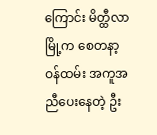ကြောင်း မိတ္ထီလာမြို့က စေတနာ့ဝန်ထမ်း အကူအညီပေးနေတဲ့ ဦး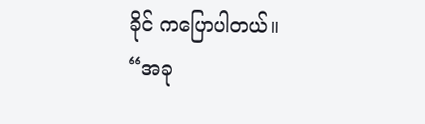ခိုင် ကပြောပါတယ်။
“အခု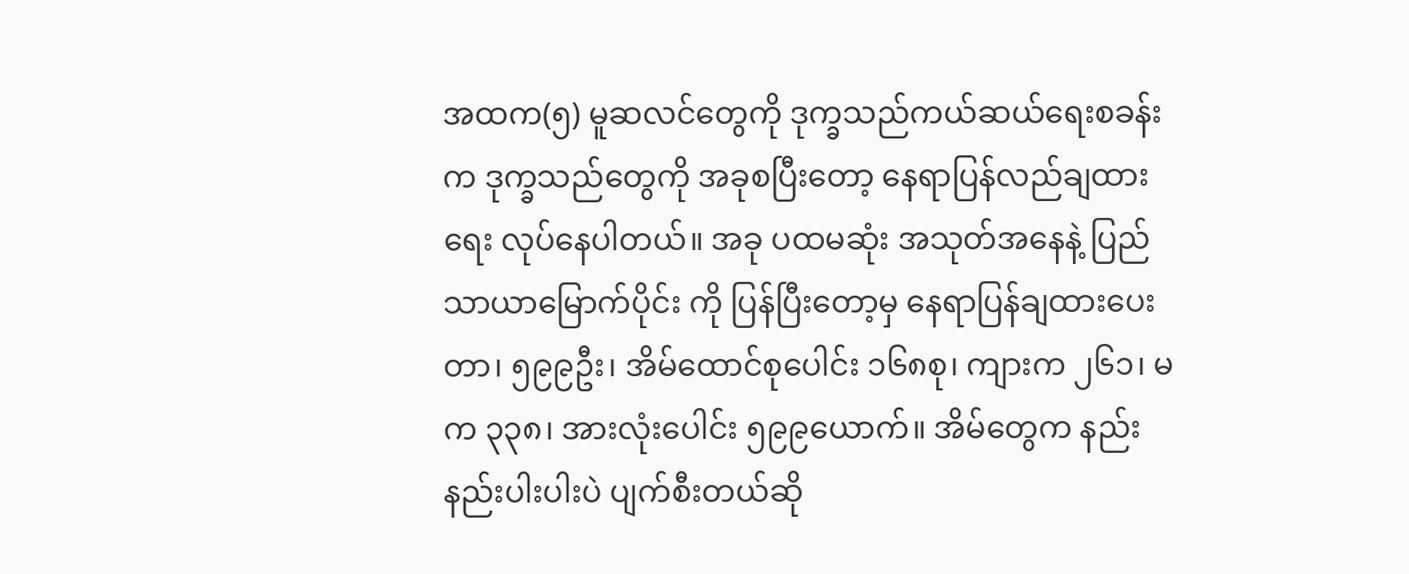အထက(၅) မူဆလင်တွေကို ဒုက္ခသည်ကယ်ဆယ်ရေးစခန်းက ဒုက္ခသည်တွေကို အခုစပြီးတော့ နေရာပြန်လည်ချထားရေး လုပ်နေပါတယ်။ အခု ပထမဆုံး အသုတ်အနေနဲ့ ပြည်သာယာမြောက်ပိုင်း ကို ပြန်ပြီးတော့မှ နေရာပြန်ချထားပေးတာ၊ ၅၉၉ဦး၊ အိမ်ထောင်စုပေါင်း ၁၆၈စု၊ ကျားက ၂၆၁၊ မ က ၃၃၈၊ အားလုံးပေါင်း ၅၉၉ယောက်။ အိမ်တွေက နည်းနည်းပါးပါးပဲ ပျက်စီးတယ်ဆို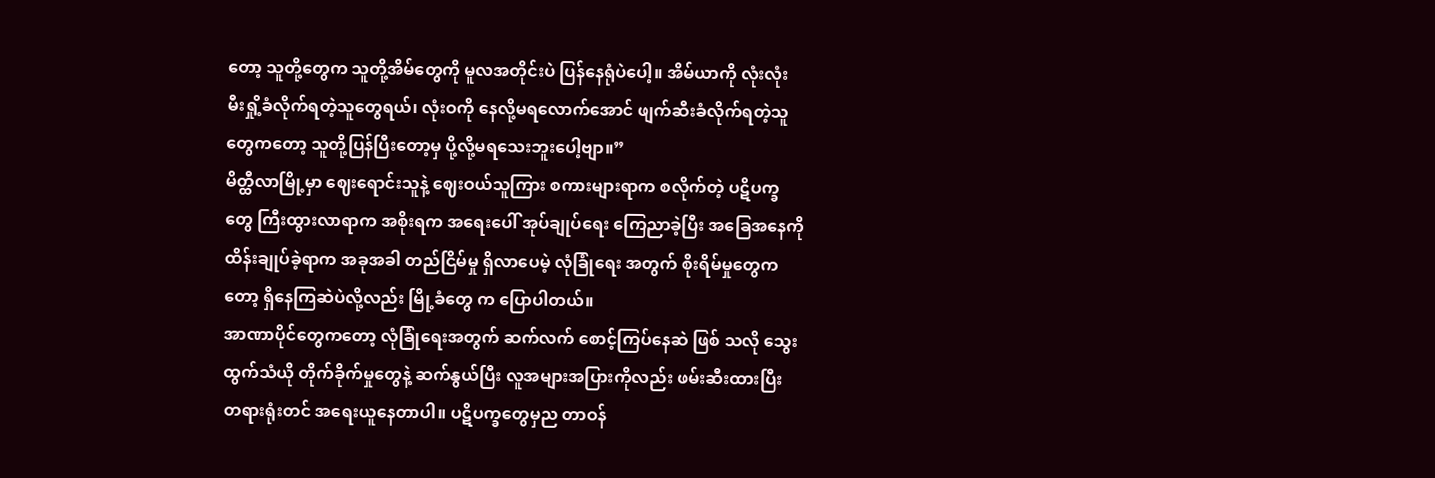တော့ သူတို့တွေက သူတို့အိမ်တွေကို မူလအတိုင်းပဲ ပြန်နေရုံပဲပေါ့။ အိမ်ယာကို လုံးလုံး မီးရှို့ခံလိုက်ရတဲ့သူတွေရယ်၊ လုံးဝကို နေလို့မရလောက်အောင် ဖျက်ဆီးခံလိုက်ရတဲ့သူတွေကတော့ သူတို့ပြန်ပြီးတော့မှ ပို့လို့မရသေးဘူးပေါ့ဗျာ။”
မိတ္ထီလာမြို့မှာ ဈေးရောင်းသူနဲ့ ဈေးဝယ်သူကြား စကားများရာက စလိုက်တဲ့ ပဋိပက္ခတွေ ကြီးထွားလာရာက အစိုးရက အရေးပေါ် အုပ်ချုပ်ရေး ကြေညာခဲ့ပြီး အခြေအနေကို ထိန်းချုပ်ခဲ့ရာက အခုအခါ တည်ငြိမ်မှု ရှိလာပေမဲ့ လုံခြုံရေး အတွက် စိုးရိမ်မှုတွေကတော့ ရှိနေကြဆဲပဲလို့လည်း မြို့ခံတွေ က ပြောပါတယ်။
အာဏာပိုင်တွေကတော့ လုံခြုံရေးအတွက် ဆက်လက် စောင့်ကြပ်နေဆဲ ဖြစ် သလို သွေးထွက်သံယို တိုက်ခိုက်မှုတွေနဲ့ ဆက်နွယ်ပြီး လူအများအပြားကိုလည်း ဖမ်းဆီးထားပြီး တရားရုံးတင် အရေးယူနေတာပါ။ ပဋိပက္ခတွေမှည တာဝန်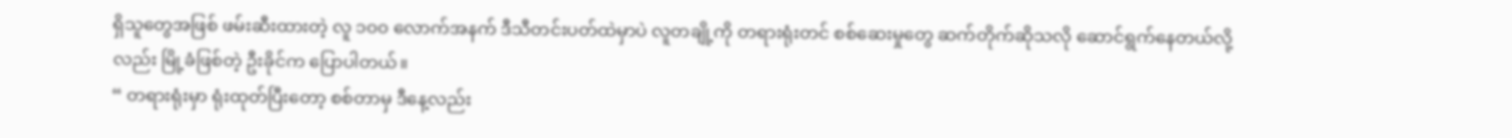ရှိသူတွေအဖြစ် ဖမ်းဆီးထားတဲ့ လူ ၁၀၀ လောက်အနက် ဒီသီတင်းပတ်ထဲမှာပဲ လူတချို့ကို တရားရုံးတင် စစ်ဆေးမှုတွေ ဆက်တိုက်ဆိုသလို ဆောင်ရွက်နေတယ်လို့လည်း မြို့ခံဖြစ်တဲ့ ဦးခိုင်က ပြောပါတယ်။
“ တရားရုံးမှာ ရုံးထုတ်ပြီးတော့ စစ်တာမှ ဒီနေ့လည်း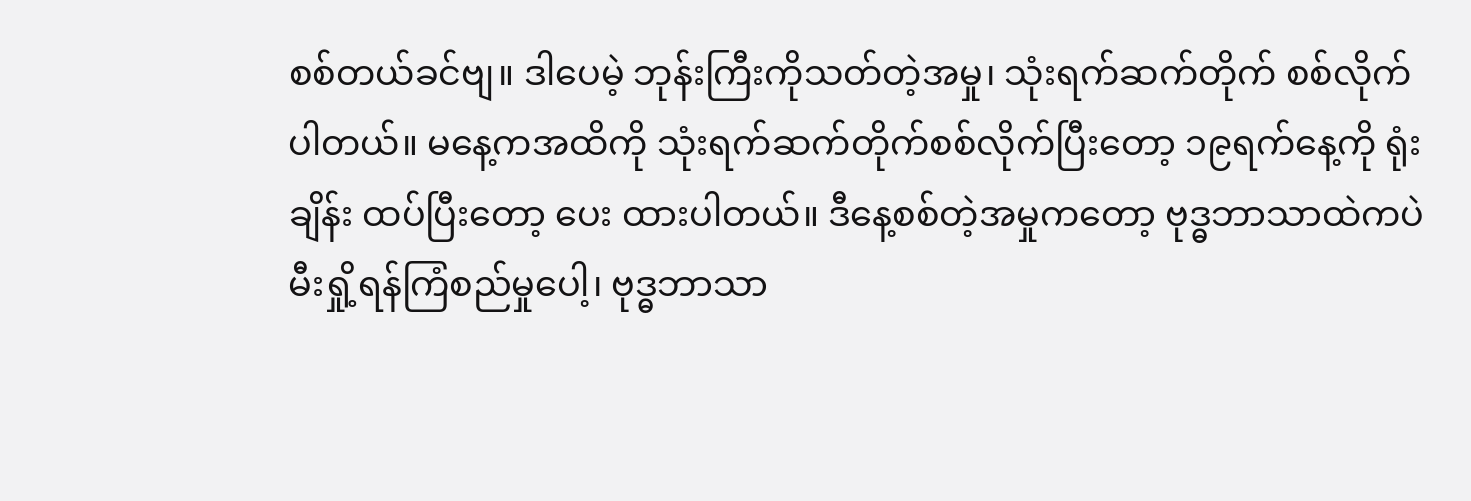စစ်တယ်ခင်ဗျ။ ဒါပေမဲ့ ဘုန်းကြီးကိုသတ်တဲ့အမှု၊ သုံးရက်ဆက်တိုက် စစ်လိုက်ပါတယ်။ မနေ့ကအထိကို သုံးရက်ဆက်တိုက်စစ်လိုက်ပြီးတော့ ၁၉ရက်နေ့ကို ရုံးချိန်း ထပ်ပြီးတော့ ပေး ထားပါတယ်။ ဒီနေ့စစ်တဲ့အမှုကတော့ ဗုဒ္ဓဘာသာထဲကပဲ မီးရှို့ရန်ကြံစည်မှုပေါ့၊ ဗုဒ္ဓဘာသာ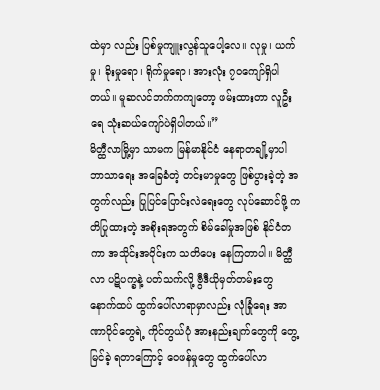ထဲမှာ လည်း ပြစ်မှုကျူးလွန်သူပေါ့လေ။ လုမှု၊ ယက်မှု၊ ခိုးမှုရော၊ ရိုက်မှုရော၊ အားလုံး ၇၀ကျော်ရှိပါတယ်။ မူဆလင်ဘက်ကကျတော့ ဖမ်းထားတာ လူဦးရေ သုံးဆယ်ကျော်ပဲရှိပါတယ်။”
မိတ္ထီလာမြို့မှာ သာမက မြန်မာနိုင်ငံ နေရာတချို့မှာပါ ဘာသာရေး အခြေခံတဲ့ တင်းမာမှုတွေ ဖြစ်ပွားခဲ့တဲ့ အတွက်လည်း ပြုပြင်ပြောင်းလဲရေးတွေ လုပ်ဆောင်ဖို့ ကတိပြုထားတဲ့ အစိုးရအတွက် စိမ်ခေါ်မှုအဖြစ် နိုင်ငံတကာ အသိုင်းအဝိုင်းက သတိပေး နေကြတာပါ။ မိတ္ထီလာ ပဋိပက္ခနဲ့ ပတ်သက်လို့ ဗွီဒီယိုမှတ်တမ်းတွေ နောက်ထပ် ထွက်ပေါ်လာရာမှာလည်း လုံခြုံရေး အာဏာပိုင်တွေရဲ့ ကိုင်တွယ်ပုံ အားနည်းချက်တွေကို တွေ့မြင်ခဲ့ ရတာကြောင့် ဝေဖန်မှုတွေ ထွက်ပေါ်လာ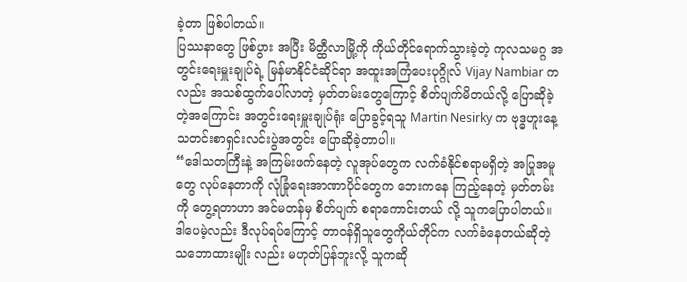ခဲ့တာ ဖြစ်ပါတယ်။
ပြဿနာတွေ ဖြစ်ပွား အပြီး မိတ္ထီလာမြို့ကို ကိုယ်တိုင်ရောက်သွားခဲ့တဲ့ ကုလသမဂ္ဂ အတွင်းရေးမှူးချုပ်ရဲ့ မြန်မာနိုင်ငံဆိုင်ရာ အထူးအကြံပေးပုဂ္ဂိုလ် Vijay Nambiar ကလည်း အသစ်ထွက်ပေါ်လာတဲ့ မှတ်တမ်းတွေကြောင့် စိတ်ပျက်မိတယ်လို့ ပြောဆိုခဲ့တဲ့အကြောင်း အတွင်းရေးမှူးချုပ်ရုံး ပြောခွင့်ရသူ Martin Nesirky က ဗုဒ္ဓဟူးနေ့ သတင်းစာရှင်းလင်းပွဲအတွင်း ပြောဆိုခဲ့တာပါ။
“ဒေါသတကြီးနဲ့ အကြမ်းဖက်နေတဲ့ လူအုပ်တွေက လက်ခံနိုင်စရာမရှိတဲ့ အပြုအမူတွေ လုပ်နေတာကို လုံခြုံရေးအာဏာပိုင်တွေက ဘေးကနေ ကြည့်နေတဲ့ မှတ်တမ်းကို တွေ့ရတာဟာ အင်မတန်မှ စိတ်ပျက် စရာကောင်းတယ် လို့ သူကပြောပါတယ်။ ဒါပေမဲ့လည်း ဒီလုပ်ရပ်ကြောင့် တာဝန်ရှိသူတွေကိုယ်တိုင်က လက်ခံနေတယ်ဆိုတဲ့ သဘောထားမျိုး လည်း မဟုတ်ပြန်ဘူးလို့ သူကဆို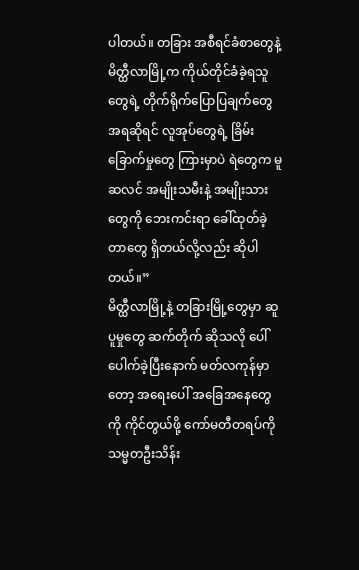ပါတယ်။ တခြား အစီရင်ခံစာတွေနဲ့ မိတ္ထီလာမြို့က ကိုယ်တိုင်ခံခဲ့ရသူတွေရဲ့ တိုက်ရိုက်ပြောပြချက်တွေ အရဆိုရင် လူအုပ်တွေရဲ့ ခြိမ်းခြောက်မှုတွေ ကြားမှာပဲ ရဲတွေက မူဆလင် အမျိုးသမီးနဲ့ အမျိုးသားတွေကို ဘေးကင်းရာ ခေါ်ထုတ်ခဲ့တာတွေ ရှိတယ်လို့လည်း ဆိုပါတယ်။”
မိတ္ထီလာမြို့နဲ့ တခြားမြို့တွေမှာ ဆူပူမှုတွေ ဆက်တိုက် ဆိုသလို ပေါ်ပေါက်ခဲ့ပြီးနောက် မတ်လကုန်မှာတော့ အရေးပေါ် အခြေအနေတွေကို ကိုင်တွယ်ဖို့ ကော်မတီတရပ်ကို သမ္မတဦးသိန်း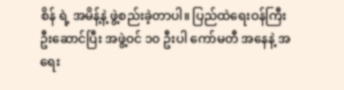စိန် ရဲ့ အမိန့်နဲ့ ဖွဲ့စည်းခဲ့တာပါ။ ပြည်ထဲရေးဝန်ကြီး ဦးဆောင်ပြီး အဖွဲ့ဝင် ၁၀ ဦးပါ ကော်မတီ အနေနဲ့ အရေး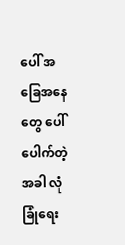ပေါ် အခြေအနေတွေ ပေါ်ပေါက်တဲ့အခါ လုံခြုံရေး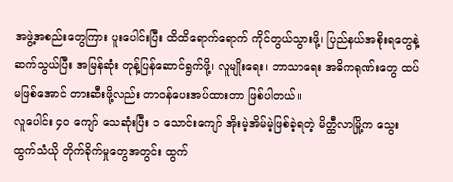အဖွဲ့အစည်းတွေကြား ပူးပေါင်းပြီး ထိထိရောက်ရောက် ကိုင်တွယ်သွားဖို့၊ ပြည်နယ်အစိုးရတွေနဲ့ ဆက်သွယ်ပြီး အမြန်ဆုံး တုန့်ပြန်ဆောင်ရွက်ဖို့၊ လူမျိုးရေး၊ ဘာသာရေး အဓိကရုဏ်းတွေ ထပ်မဖြစ်အောင် တားဆီးဖို့လည်း တာဝန်ပေးအပ်ထားတာ ဖြစ်ပါတယ်။
လူပေါင်း ၄၀ ကျော် သေဆုံးပြီး ၁ သောင်းကျော် အိုးမဲ့အိမ်မဲ့ဖြစ်ခဲ့ရတဲ့ မိတ္ထီလာမြို့က သွေးထွက်သံယို တိုက်ခိုက်မှုတွေအတွင်း ထွက်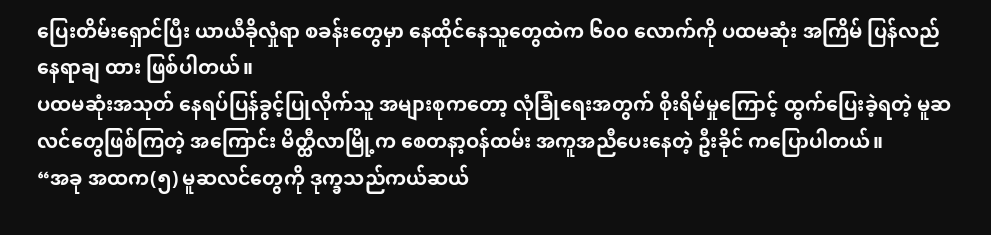ပြေးတိမ်းရှောင်ပြီး ယာယီခိုလှုံရာ စခန်းတွေမှာ နေထိုင်နေသူတွေထဲက ၆၀၀ လောက်ကို ပထမဆုံး အကြိမ် ပြန်လည် နေရာချ ထား ဖြစ်ပါတယ်။
ပထမဆုံးအသုတ် နေရပ်ပြန်ခွင့်ပြုလိုက်သူ အများစုကတော့ လုံခြုံရေးအတွက် စိုးရိမ်မှုကြောင့် ထွက်ပြေးခဲ့ရတဲ့ မူဆလင်တွေဖြစ်ကြတဲ့ အကြောင်း မိတ္ထီလာမြို့က စေတနာ့ဝန်ထမ်း အကူအညီပေးနေတဲ့ ဦးခိုင် ကပြောပါတယ်။
“အခု အထက(၅) မူဆလင်တွေကို ဒုက္ခသည်ကယ်ဆယ်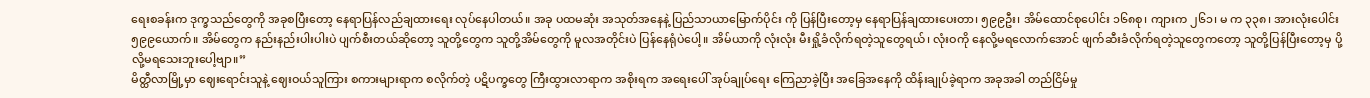ရေးစခန်းက ဒုက္ခသည်တွေကို အခုစပြီးတော့ နေရာပြန်လည်ချထားရေး လုပ်နေပါတယ်။ အခု ပထမဆုံး အသုတ်အနေနဲ့ ပြည်သာယာမြောက်ပိုင်း ကို ပြန်ပြီးတော့မှ နေရာပြန်ချထားပေးတာ၊ ၅၉၉ဦး၊ အိမ်ထောင်စုပေါင်း ၁၆၈စု၊ ကျားက ၂၆၁၊ မ က ၃၃၈၊ အားလုံးပေါင်း ၅၉၉ယောက်။ အိမ်တွေက နည်းနည်းပါးပါးပဲ ပျက်စီးတယ်ဆိုတော့ သူတို့တွေက သူတို့အိမ်တွေကို မူလအတိုင်းပဲ ပြန်နေရုံပဲပေါ့။ အိမ်ယာကို လုံးလုံး မီးရှို့ခံလိုက်ရတဲ့သူတွေရယ်၊ လုံးဝကို နေလို့မရလောက်အောင် ဖျက်ဆီးခံလိုက်ရတဲ့သူတွေကတော့ သူတို့ပြန်ပြီးတော့မှ ပို့လို့မရသေးဘူးပေါ့ဗျာ။”
မိတ္ထီလာမြို့မှာ ဈေးရောင်းသူနဲ့ ဈေးဝယ်သူကြား စကားများရာက စလိုက်တဲ့ ပဋိပက္ခတွေ ကြီးထွားလာရာက အစိုးရက အရေးပေါ် အုပ်ချုပ်ရေး ကြေညာခဲ့ပြီး အခြေအနေကို ထိန်းချုပ်ခဲ့ရာက အခုအခါ တည်ငြိမ်မှု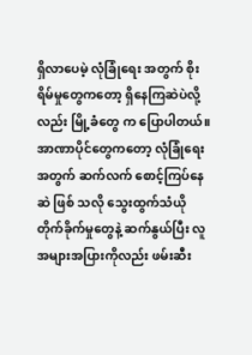ရှိလာပေမဲ့ လုံခြုံရေး အတွက် စိုးရိမ်မှုတွေကတော့ ရှိနေကြဆဲပဲလို့လည်း မြို့ခံတွေ က ပြောပါတယ်။
အာဏာပိုင်တွေကတော့ လုံခြုံရေးအတွက် ဆက်လက် စောင့်ကြပ်နေဆဲ ဖြစ် သလို သွေးထွက်သံယို တိုက်ခိုက်မှုတွေနဲ့ ဆက်နွယ်ပြီး လူအများအပြားကိုလည်း ဖမ်းဆီး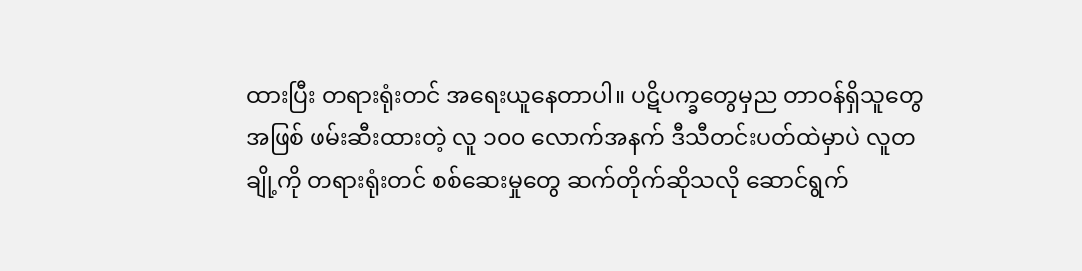ထားပြီး တရားရုံးတင် အရေးယူနေတာပါ။ ပဋိပက္ခတွေမှည တာဝန်ရှိသူတွေအဖြစ် ဖမ်းဆီးထားတဲ့ လူ ၁၀၀ လောက်အနက် ဒီသီတင်းပတ်ထဲမှာပဲ လူတချို့ကို တရားရုံးတင် စစ်ဆေးမှုတွေ ဆက်တိုက်ဆိုသလို ဆောင်ရွက်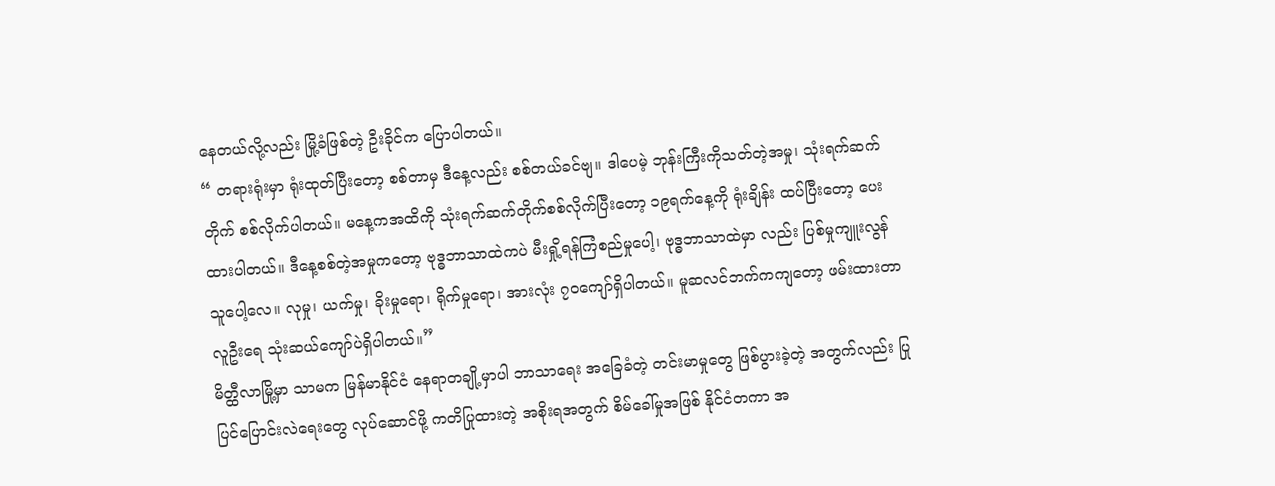နေတယ်လို့လည်း မြို့ခံဖြစ်တဲ့ ဦးခိုင်က ပြောပါတယ်။
“ တရားရုံးမှာ ရုံးထုတ်ပြီးတော့ စစ်တာမှ ဒီနေ့လည်း စစ်တယ်ခင်ဗျ။ ဒါပေမဲ့ ဘုန်းကြီးကိုသတ်တဲ့အမှု၊ သုံးရက်ဆက်တိုက် စစ်လိုက်ပါတယ်။ မနေ့ကအထိကို သုံးရက်ဆက်တိုက်စစ်လိုက်ပြီးတော့ ၁၉ရက်နေ့ကို ရုံးချိန်း ထပ်ပြီးတော့ ပေး ထားပါတယ်။ ဒီနေ့စစ်တဲ့အမှုကတော့ ဗုဒ္ဓဘာသာထဲကပဲ မီးရှို့ရန်ကြံစည်မှုပေါ့၊ ဗုဒ္ဓဘာသာထဲမှာ လည်း ပြစ်မှုကျူးလွန်သူပေါ့လေ။ လုမှု၊ ယက်မှု၊ ခိုးမှုရော၊ ရိုက်မှုရော၊ အားလုံး ၇၀ကျော်ရှိပါတယ်။ မူဆလင်ဘက်ကကျတော့ ဖမ်းထားတာ လူဦးရေ သုံးဆယ်ကျော်ပဲရှိပါတယ်။”
မိတ္ထီလာမြို့မှာ သာမက မြန်မာနိုင်ငံ နေရာတချို့မှာပါ ဘာသာရေး အခြေခံတဲ့ တင်းမာမှုတွေ ဖြစ်ပွားခဲ့တဲ့ အတွက်လည်း ပြုပြင်ပြောင်းလဲရေးတွေ လုပ်ဆောင်ဖို့ ကတိပြုထားတဲ့ အစိုးရအတွက် စိမ်ခေါ်မှုအဖြစ် နိုင်ငံတကာ အ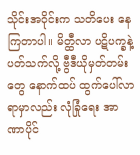သိုင်းအဝိုင်းက သတိပေး နေကြတာပါ။ မိတ္ထီလာ ပဋိပက္ခနဲ့ ပတ်သက်လို့ ဗွီဒီယိုမှတ်တမ်းတွေ နောက်ထပ် ထွက်ပေါ်လာရာမှာလည်း လုံခြုံရေး အာဏာပိုင်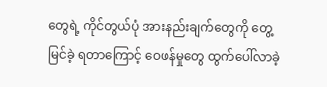တွေရဲ့ ကိုင်တွယ်ပုံ အားနည်းချက်တွေကို တွေ့မြင်ခဲ့ ရတာကြောင့် ဝေဖန်မှုတွေ ထွက်ပေါ်လာခဲ့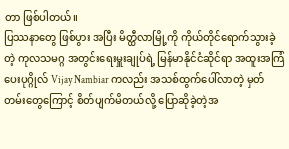တာ ဖြစ်ပါတယ်။
ပြဿနာတွေ ဖြစ်ပွား အပြီး မိတ္ထီလာမြို့ကို ကိုယ်တိုင်ရောက်သွားခဲ့တဲ့ ကုလသမဂ္ဂ အတွင်းရေးမှူးချုပ်ရဲ့ မြန်မာနိုင်ငံဆိုင်ရာ အထူးအကြံပေးပုဂ္ဂိုလ် Vijay Nambiar ကလည်း အသစ်ထွက်ပေါ်လာတဲ့ မှတ်တမ်းတွေကြောင့် စိတ်ပျက်မိတယ်လို့ ပြောဆိုခဲ့တဲ့အ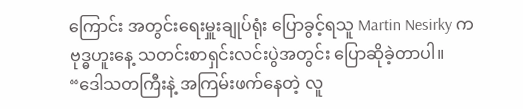ကြောင်း အတွင်းရေးမှူးချုပ်ရုံး ပြောခွင့်ရသူ Martin Nesirky က ဗုဒ္ဓဟူးနေ့ သတင်းစာရှင်းလင်းပွဲအတွင်း ပြောဆိုခဲ့တာပါ။
“ဒေါသတကြီးနဲ့ အကြမ်းဖက်နေတဲ့ လူ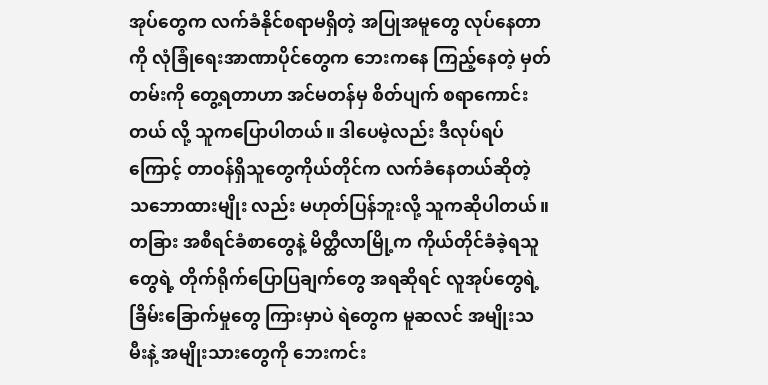အုပ်တွေက လက်ခံနိုင်စရာမရှိတဲ့ အပြုအမူတွေ လုပ်နေတာကို လုံခြုံရေးအာဏာပိုင်တွေက ဘေးကနေ ကြည့်နေတဲ့ မှတ်တမ်းကို တွေ့ရတာဟာ အင်မတန်မှ စိတ်ပျက် စရာကောင်းတယ် လို့ သူကပြောပါတယ်။ ဒါပေမဲ့လည်း ဒီလုပ်ရပ်ကြောင့် တာဝန်ရှိသူတွေကိုယ်တိုင်က လက်ခံနေတယ်ဆိုတဲ့ သဘောထားမျိုး လည်း မဟုတ်ပြန်ဘူးလို့ သူကဆိုပါတယ်။ တခြား အစီရင်ခံစာတွေနဲ့ မိတ္ထီလာမြို့က ကိုယ်တိုင်ခံခဲ့ရသူတွေရဲ့ တိုက်ရိုက်ပြောပြချက်တွေ အရဆိုရင် လူအုပ်တွေရဲ့ ခြိမ်းခြောက်မှုတွေ ကြားမှာပဲ ရဲတွေက မူဆလင် အမျိုးသမီးနဲ့ အမျိုးသားတွေကို ဘေးကင်း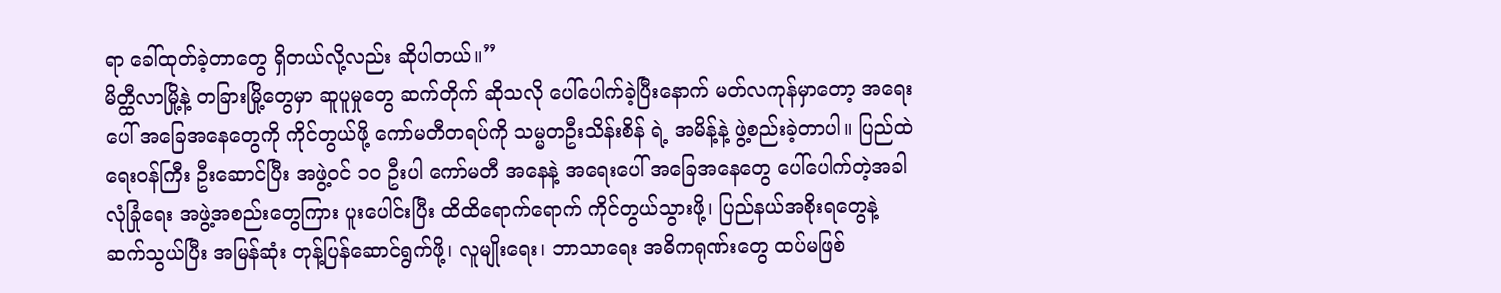ရာ ခေါ်ထုတ်ခဲ့တာတွေ ရှိတယ်လို့လည်း ဆိုပါတယ်။”
မိတ္ထီလာမြို့နဲ့ တခြားမြို့တွေမှာ ဆူပူမှုတွေ ဆက်တိုက် ဆိုသလို ပေါ်ပေါက်ခဲ့ပြီးနောက် မတ်လကုန်မှာတော့ အရေးပေါ် အခြေအနေတွေကို ကိုင်တွယ်ဖို့ ကော်မတီတရပ်ကို သမ္မတဦးသိန်းစိန် ရဲ့ အမိန့်နဲ့ ဖွဲ့စည်းခဲ့တာပါ။ ပြည်ထဲရေးဝန်ကြီး ဦးဆောင်ပြီး အဖွဲ့ဝင် ၁၀ ဦးပါ ကော်မတီ အနေနဲ့ အရေးပေါ် အခြေအနေတွေ ပေါ်ပေါက်တဲ့အခါ လုံခြုံရေး အဖွဲ့အစည်းတွေကြား ပူးပေါင်းပြီး ထိထိရောက်ရောက် ကိုင်တွယ်သွားဖို့၊ ပြည်နယ်အစိုးရတွေနဲ့ ဆက်သွယ်ပြီး အမြန်ဆုံး တုန့်ပြန်ဆောင်ရွက်ဖို့၊ လူမျိုးရေး၊ ဘာသာရေး အဓိကရုဏ်းတွေ ထပ်မဖြစ်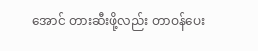အောင် တားဆီးဖို့လည်း တာဝန်ပေး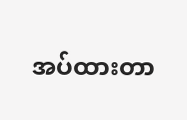အပ်ထားတာ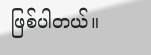ဖြစ်ပါတယ်။